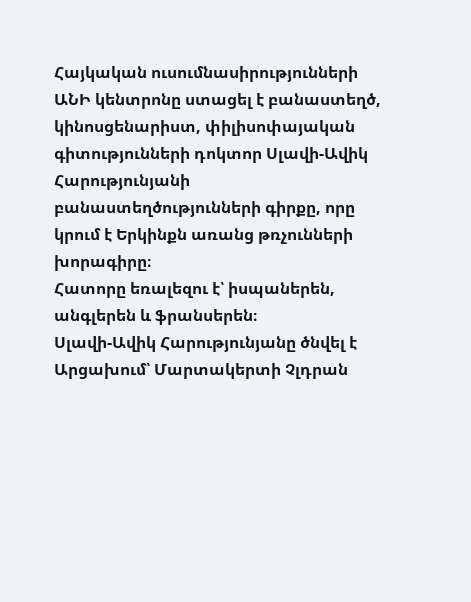Հայկական ուսումնասիրությունների ԱՆԻ կենտրոնը ստացել է բանաստեղծ, կինոսցենարիստ, փիլիսոփայական գիտությունների դոկտոր Սլավի-Ավիկ Հարությունյանի բանաստեղծությունների գիրքը, որը կրում է Երկինքն առանց թռչունների խորագիրը։
Հատորը եռալեզու է՝ իսպաներեն, անգլերեն և ֆրանսերեն։
Սլավի-Ավիկ Հարությունյանը ծնվել է Արցախում՝ Մարտակերտի Չլդրան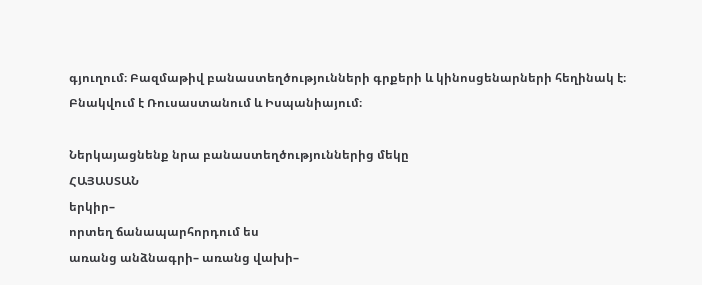գյուղում։ Բազմաթիվ բանաստեղծությունների գրքերի և կինոսցենարների հեղինակ է։
Բնակվում է Ռուսաստանում և Իսպանիայում։

Ներկայացնենք նրա բանաստեղծություններից մեկը
ՀԱՅԱՍՏԱՆ
երկիր–
որտեղ ճանապարհորդում ես
առանց անձնագրի– առանց վախի–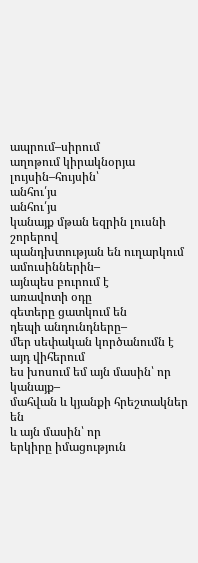ապրում–սիրում
աղոթում կիրակնօրյա
լույսին–հույսին՝
անհու՛յս
անհու՛յս
կանայք մթան եզրին լուսնի շորերով
պանդխտության են ուղարկում
ամուսիններին–
այնպես բուրում է
առավոտի օդը
գետերը ցատկում են
դեպի անդունդները–
մեր սեփական կործանումն է
այդ վիհերում
ես խոսում եմ այն մասին՝ որ
կանայք–
մահվան և կյանքի հրեշտակներ են
և այն մասին՝ որ
երկիրը իմացություն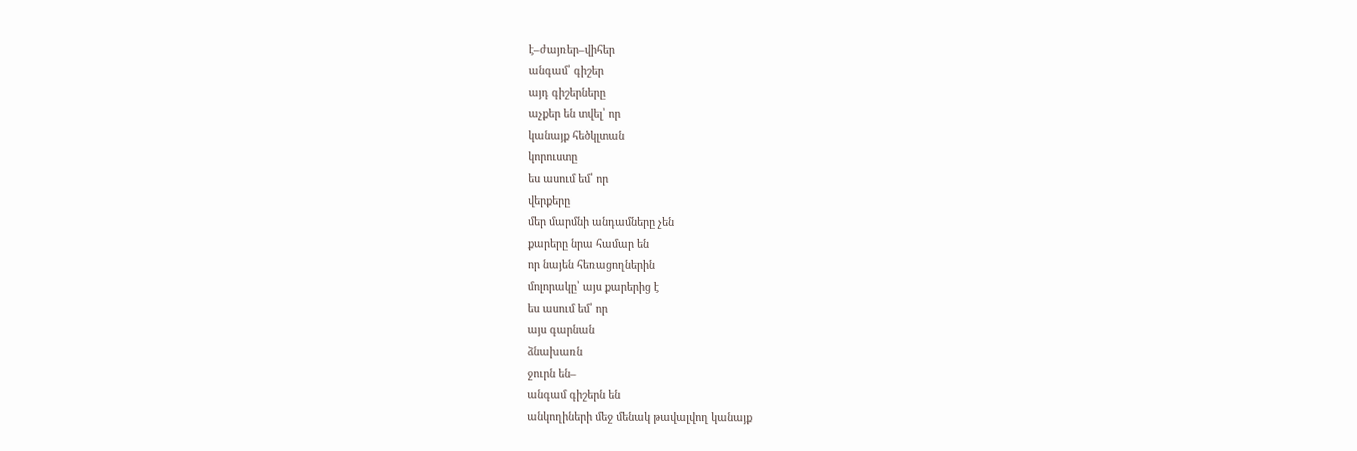է–ժայռեր–վիհեր
անգամ՝ գիշեր
այդ գիշերները
աչքեր են տվել՝ որ
կանայք հեծկլտան
կորուստը
ես ասում եմ՝ որ
վերքերը
մեր մարմնի անդամները չեն
քարերը նրա համար են
որ նայեն հեռացողներին
մոլորակը՝ այս քարերից է
ես ասում եմ՝ որ
այս գարնան
ձնախառն
ջուրն են–
անգամ գիշերն են
անկողիների մեջ մենակ թավալվող կանայք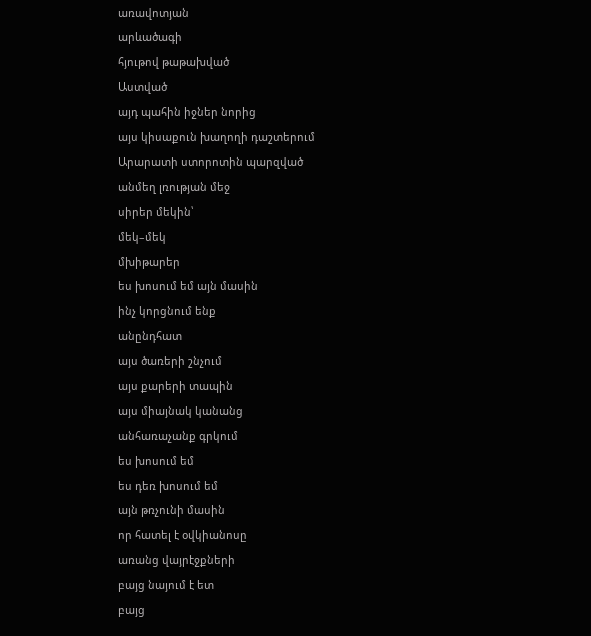առավոտյան
արևածագի
հյութով թաթախված
Աստված
այդ պահին իջներ նորից
այս կիսաքուն խաղողի դաշտերում
Արարատի ստորոտին պարզված
անմեղ լռության մեջ
սիրեր մեկին՝
մեկ–մեկ
մխիթարեր
ես խոսում եմ այն մասին
ինչ կորցնում ենք
անընդհատ
այս ծառերի շնչում
այս քարերի տապին
այս միայնակ կանանց
անհառաչանք գրկում
ես խոսում եմ
ես դեռ խոսում եմ
այն թռչունի մասին
որ հատել է օվկիանոսը
առանց վայրէջքների
բայց նայում է ետ
բայց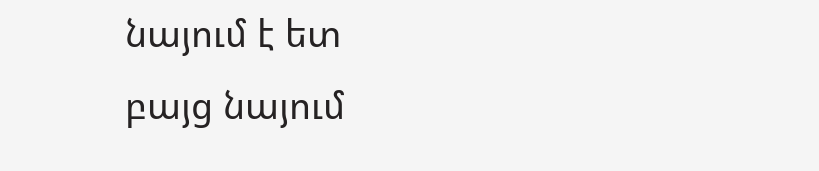նայում է ետ
բայց նայում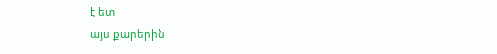է ետ
այս քարերին